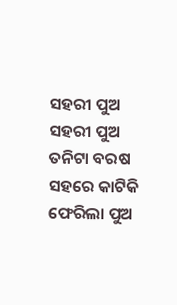ସହରୀ ପୁଅ
ସହରୀ ପୁଅ
ତନିଟା ବରଷ ସହରେ କାଟିକି
ଫେରିଲା ପୁଅ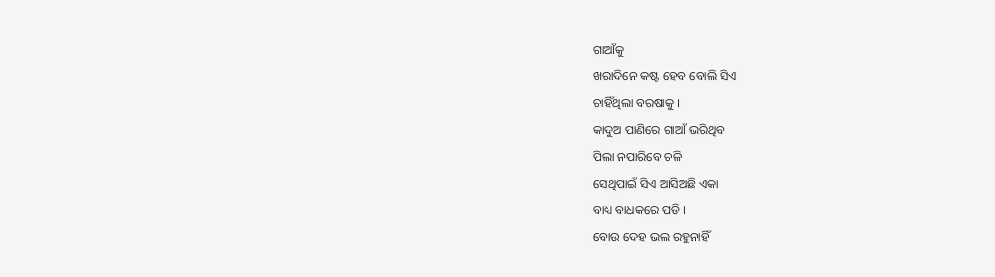ଗାଆଁକୁ
ଖରାଦିନେ କଷ୍ଟ ହେବ ବୋଲି ସିଏ
ଚାହିଁଥିଲା ବରଷାକୁ ।
କାଦୁଅ ପାଣିରେ ଗାଆଁ ଭରିଥିବ
ପିଲା ନପାରିବେ ଚଳି
ସେଥିପାଇଁ ସିଏ ଆସିଅଛି ଏକା
ବାଧ୍ୟ ବାଧକରେ ପଡି ।
ବୋଉ ଦେହ ଭଲ ରହୁନାହିଁ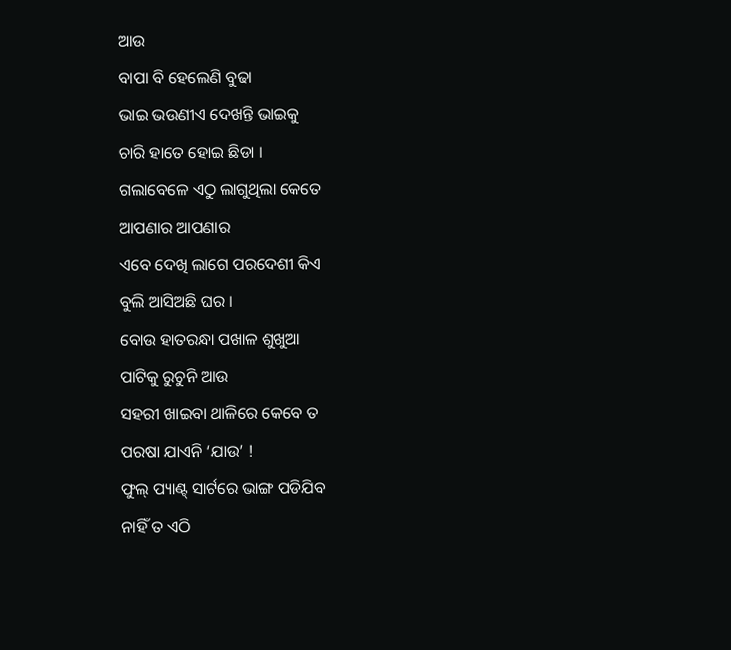ଆଉ
ବାପା ବି ହେଲେଣି ବୁଢା
ଭାଇ ଭଉଣୀଏ ଦେଖନ୍ତି ଭାଇକୁ
ଚାରି ହାତେ ହୋଇ ଛିଡା ।
ଗଲାବେଳେ ଏଠୁ ଲାଗୁଥିଲା କେତେ
ଆପଣାର ଆପଣାର
ଏବେ ଦେଖି ଲାଗେ ପରଦେଶୀ କିଏ
ବୁଲି ଆସିଅଛି ଘର ।
ବୋଉ ହାତରନ୍ଧା ପଖାଳ ଶୁଖୁଆ
ପାଟିକୁ ରୁଚୁନି ଆଉ
ସହରୀ ଖାଇବା ଥାଳିରେ କେବେ ତ
ପରଷା ଯାଏନି ‘ଯାଉ’ !
ଫୁଲ୍ ପ୍ୟାଣ୍ଟ୍ ସାର୍ଟରେ ଭାଙ୍ଗ ପଡିଯିବ
ନାହିଁ ତ ଏଠି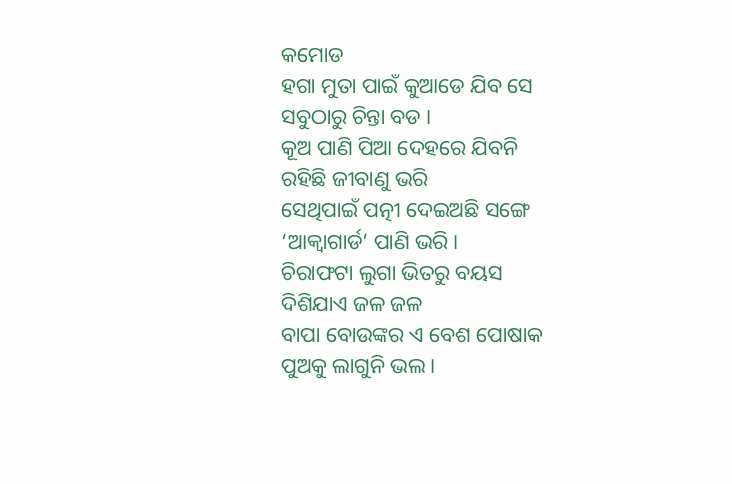କମୋଡ
ହଗା ମୁତା ପାଇଁ କୁଆଡେ ଯିବ ସେ
ସବୁଠାରୁ ଚିନ୍ତା ବଡ ।
କୂଅ ପାଣି ପିଆ ଦେହରେ ଯିବନି
ରହିଛି ଜୀବାଣୁ ଭରି
ସେଥିପାଇଁ ପତ୍ନୀ ଦେଇଅଛି ସଙ୍ଗେ
‘ଆକ୍ୱାଗାର୍ଡ’ ପାଣି ଭରି ।
ଚିରାଫଟା ଲୁଗା ଭିତରୁ ବୟସ
ଦିଶିଯାଏ ଜଳ ଜଳ
ବାପା ବୋଉଙ୍କର ଏ ବେଶ ପୋଷାକ
ପୁଅକୁ ଲାଗୁନି ଭଲ ।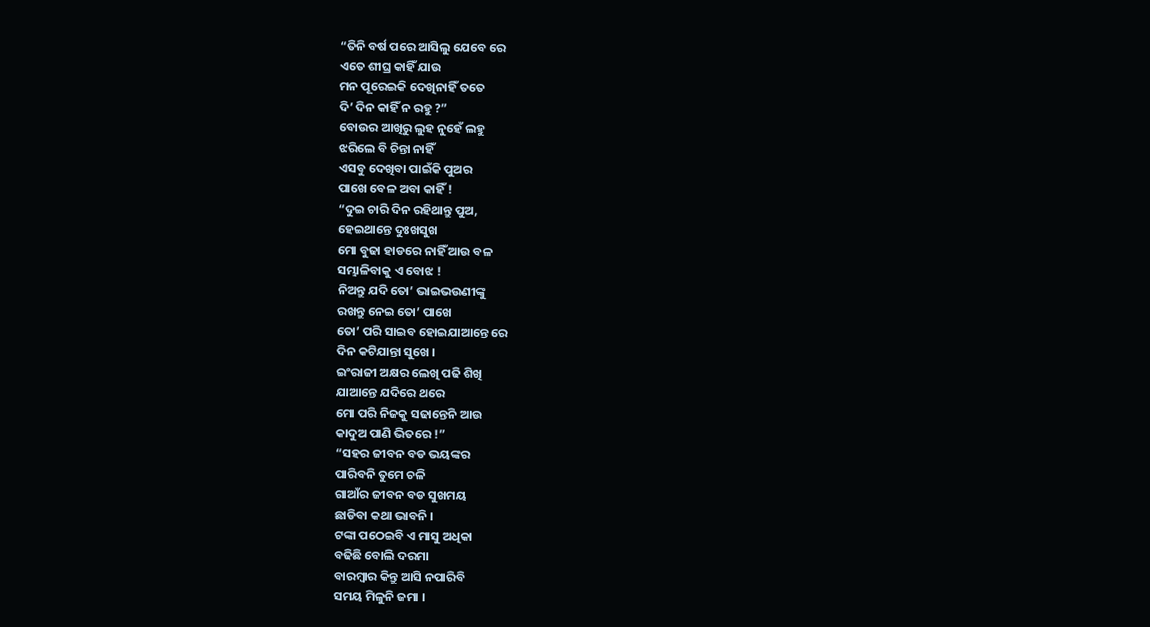“ତିନି ବର୍ଷ ପରେ ଆସିଲୁ ଯେବେ ରେ
ଏତେ ଶୀଘ୍ର କାହିଁ ଯାଉ
ମନ ପୂରେଇକି ଦେଖିନାହିଁ ତତେ
ଦି’ ଦିନ କାହିଁ ନ ରହୁ ?”
ବୋଉର ଆଖିରୁ ଲୁହ ନୁହେଁ ଲହୁ
ଝରିଲେ ବି ଚିନ୍ତା ନାହିଁ
ଏସବୁ ଦେଖିବା ପାଇଁକି ପୁଅର
ପାଖେ ବେଳ ଅବା କାହିଁ !
“ଦୁଇ ଚାରି ଦିନ ରହିଥାନ୍ତୁ ପୁଅ,
ହେଇଥାନ୍ତେ ଦୁଃଖସୁଖ
ମୋ ବୁଢା ହାଡରେ ନାହିଁ ଆଉ ବଳ
ସମ୍ଭାଳିବାକୁ ଏ ବୋଝ !
ନିଅନ୍ତୁ ଯଦି ତୋ’ ଭାଇଭଉଣୀଙ୍କୁ
ରଖନ୍ତୁ ନେଇ ତୋ’ ପାଖେ
ତୋ’ ପରି ସାଇବ ହୋଇଯାଆନ୍ତେ ରେ
ଦିନ କଟିଯାନ୍ତା ସୁଖେ ।
ଇଂରାଜୀ ଅକ୍ଷର ଲେଖି ପଢି ଶିଖି
ଯାଆନ୍ତେ ଯଦିରେ ଥରେ
ମୋ ପରି ନିଜକୁ ସଢାନ୍ତେନି ଆଉ
କାଦୁଅ ପାଣି ଭିତରେ !”
“ସହର ଜୀବନ ବଡ ଭୟଙ୍କର
ପାରିବନି ତୁମେ ଚଳି
ଗାଆଁର ଜୀବନ ବଡ ସୁଖମୟ
ଛାଡିବା କଥା ଭାବନି ।
ଟଙ୍କା ପଠେଇବି ଏ ମାସୁ ଅଧିକା
ବଢିଛି ବୋଲି ଦରମା
ବାରମ୍ୱାର କିନ୍ତୁ ଆସି ନପାରିବି
ସମୟ ମିଳୁନି ଜମା ।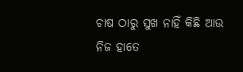ଚାଷ ଠାରୁ ସୁଖ ନାହିଁ କିଛି ଆଉ
ନିଜ ହାତେ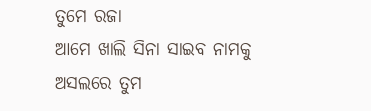ତୁମେ ରଜା
ଆମେ ଖାଲି ସିନା ସାଇବ ନାମକୁ
ଅସଲରେ ତୁମ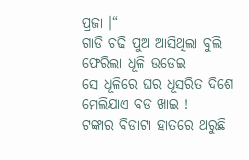ପ୍ରଜା ।“
ଗାଡି ଚଢି ପୁଅ ଆସିଥିଲା ବୁଲି
ଫେରିଲା ଧୂଳି ଉଡେଇ
ସେ ଧୂଳିରେ ଘର ଧୂସରିତ ଦିଶେ
ମେଲିଯାଏ ବଡ ଖାଇ !
ଟଙ୍କାର ବିଡାଟା ହାତରେ ଥରୁଛି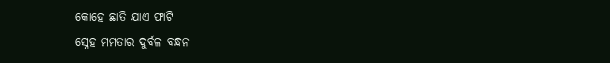କୋହେ ଛାତି ଯାଏ ଫାଟି
ସ୍ନେହ ମମତାର ଦୁର୍ବଳ ବନ୍ଧନ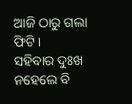ଆଜି ଠାରୁ ଗଲା ଫିଟି ।
ସହିବାର ଦୁଃଖ ନହେଲେ ବି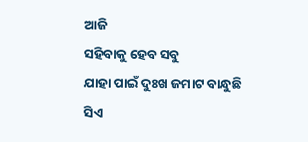ଆଜି
ସହିବାକୁ ହେବ ସବୁ
ଯାହା ପାଇଁ ଦୁଃଖ ଜମାଟ ବାନ୍ଧୁଛି
ସିଏ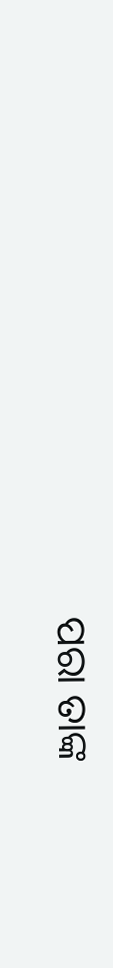ପରା ତାଙ୍କ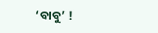‘ବାବୁ’ !